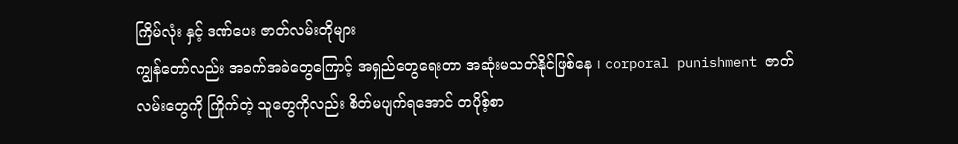ကြိမ်လုံး နှင့် ဒဏ်ပေး ဇာတ်လမ်းတိုများ
ကျွန်တော်လည်း အခက်အခဲတွေကြောင့် အရှည်တွေရေးတာ အဆုံးမသတ်နိုင်ဖြစ်နေ ၊ corporal punishment ဇာတ်လမ်းတွေကို ကြိုက်တဲ့ သူတွေကိုလည်း စိတ်မပျက်ရအောင် တပိုစ့်စာ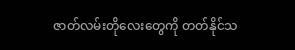ဇာတ်လမ်းတိုလေးတွေကို တတ်နိုင်သ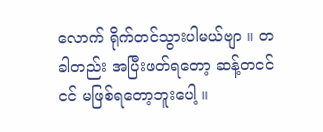လောက် ရိုက်တင်သွားပါမယ်ဗျာ ။ တခါတည်း အပြီးဖတ်ရတော့ ဆန့်တငင်ငင် မဖြစ်ရတော့ဘူးပေါ့ ။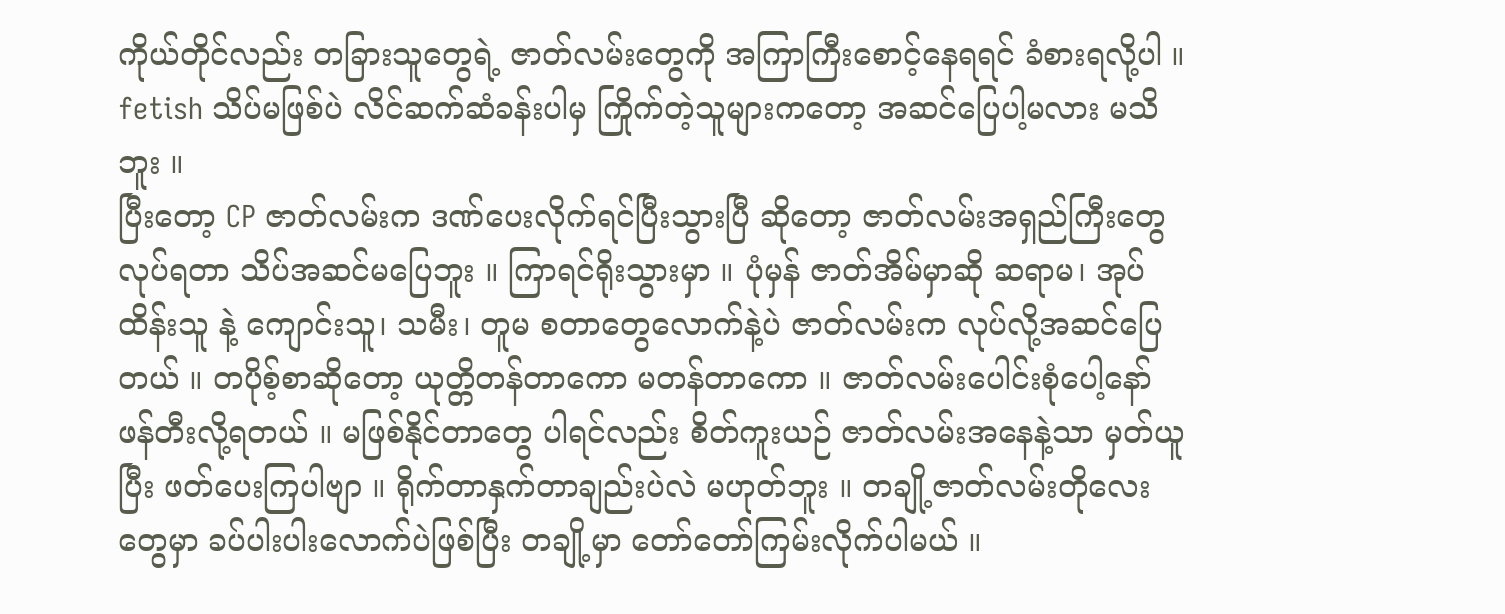ကိုယ်တိုင်လည်း တခြားသူတွေရဲ့ ဇာတ်လမ်းတွေကို အကြာကြီးစောင့်နေရရင် ခံစားရလို့ပါ ။ fetish သိပ်မဖြစ်ပဲ လိင်ဆက်ဆံခန်းပါမှ ကြိုက်တဲ့သူများကတော့ အဆင်ပြေပါ့မလား မသိဘူး ။
ပြီးတော့ CP ဇာတ်လမ်းက ဒဏ်ပေးလိုက်ရင်ပြီးသွားပြီ ဆိုတော့ ဇာတ်လမ်းအရှည်ကြီးတွေ လုပ်ရတာ သိပ်အဆင်မပြေဘူး ။ ကြာရင်ရိုးသွားမှာ ။ ပုံမှန် ဇာတ်အိမ်မှာဆို ဆရာမ၊ အုပ်ထိန်းသူ နဲ့ ကျောင်းသူ၊ သမီး၊ တူမ စတာတွေလောက်နဲ့ပဲ ဇာတ်လမ်းက လုပ်လို့အဆင်ပြေတယ် ။ တပိုစ့်စာဆိုတော့ ယုတ္တိတန်တာကော မတန်တာကော ။ ဇာတ်လမ်းပေါင်းစုံပေါ့နော် ဖန်တီးလို့ရတယ် ။ မဖြစ်နိုင်တာတွေ ပါရင်လည်း စိတ်ကူးယဉ် ဇာတ်လမ်းအနေနဲ့သာ မှတ်ယူပြီး ဖတ်ပေးကြပါဗျာ ။ ရိုက်တာနှက်တာချည်းပဲလဲ မဟုတ်ဘူး ။ တချို့ဇာတ်လမ်းတိုလေးတွေမှာ ခပ်ပါးပါးလောက်ပဲဖြစ်ပြီး တချို့မှာ တော်တော်ကြမ်းလိုက်ပါမယ် ။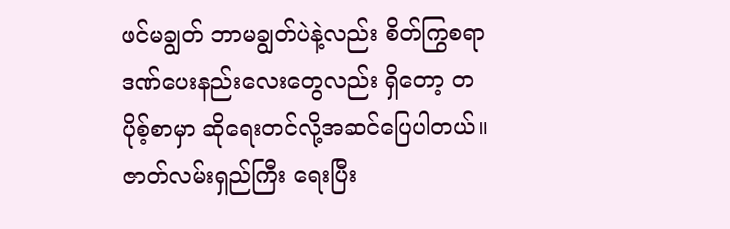ဖင်မချွတ် ဘာမချွတ်ပဲနဲ့လည်း စိတ်ကြွစရာ ဒဏ်ပေးနည်းလေးတွေလည်း ရှိတော့ တပိုစ့်စာမှာ ဆိုရေးတင်လို့အဆင်ပြေပါတယ်။ ဇာတ်လမ်းရှည်ကြီး ရေးပြီး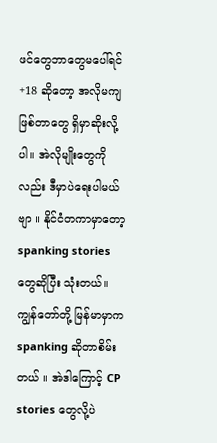ဖင်တွေဘာတွေမပေါ်ရင် +18 ဆိုတော့ အလိုမကျဖြစ်တာတွေ ရှိမှာဆိုးလို့ပါ။ အဲလိုမျိုးတွေကိုလည်း ဒီမှာပဲရေးပါမယ်ဗျာ ။ နိုင်ငံတကာမှာတော့ spanking stories တွေဆိုပြီး သုံးတယ်။ ကျွန်တော်တို့ မြန်မာမှာက spanking ဆိုတာစိမ်းတယ် ။ အဲဒါကြောင့် CP stories တွေလို့ပဲ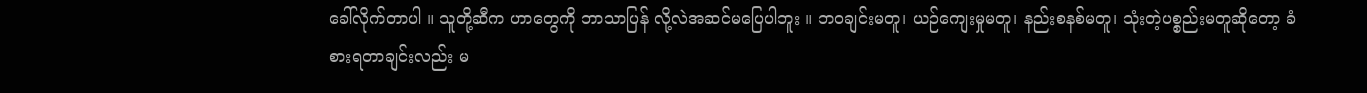ခေါ်လိုက်တာပါ ။ သူတို့ဆီက ဟာတွေကို ဘာသာပြန် လို့လဲအဆင်မပြေပါဘူး ။ ဘဝချင်းမတူ၊ ယဉ်ကျေးမှုမတူ၊ နည်းစနစ်မတူ၊ သုံးတဲ့ပစ္စည်းမတူဆိုတော့ ခံစားရတာချင်းလည်း မ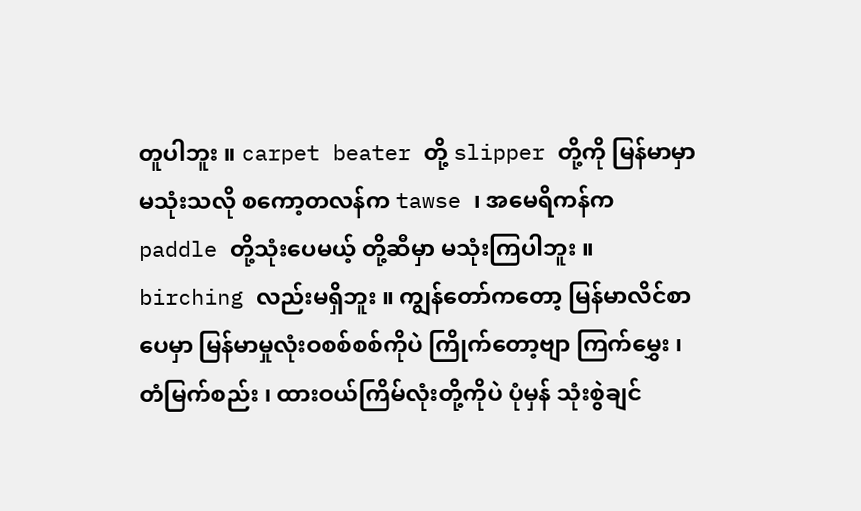တူပါဘူး ။ carpet beater တို့ slipper တို့ကို မြန်မာမှာ မသုံးသလို စကော့တလန်က tawse ၊ အမေရိကန်က paddle တို့သုံးပေမယ့် တို့ဆီမှာ မသုံးကြပါဘူး ။ birching လည်းမရှိဘူး ။ ကျွန်တော်ကတော့ မြန်မာလိင်စာပေမှာ မြန်မာမှုလုံးဝစစ်စစ်ကိုပဲ ကြိုက်တော့ဗျာ ကြက်မွှေး ၊ တံမြက်စည်း ၊ ထားဝယ်ကြိမ်လုံးတို့ကိုပဲ ပုံမှန် သုံးစွဲချင်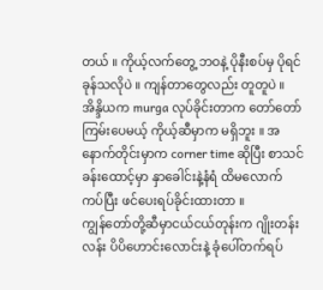တယ် ။ ကိုယ့်လက်တွေ့ ဘဝနဲ့ ပိုနီးစပ်မှ ပိုရင်ခုန်သလိုပဲ ။ ကျန်တာတွေလည်း တူတူပဲ ။ အိန္ဒိယက murga လုပ်ခိုင်းတာက တော်တော်ကြမ်းပေမယ့် ကိုယ့်ဆီမှာက မရှိဘူး ။ အနောက်တိုင်းမှာက corner time ဆိုပြီး စာသင်ခန်းထောင့်မှာ နှာခေါင်းနဲ့နံရံ ထိမလောက် ကပ်ပြီး ဖင်ပေးရပ်ခိုင်းထားတာ ။
ကျွန်တော်တို့ဆီမှာငယ်ငယ်တုန်းက ဂျိုးတန်းလန်း ပိပိဟောင်းလောင်းနဲ့ ခုံပေါ်တက်ရပ်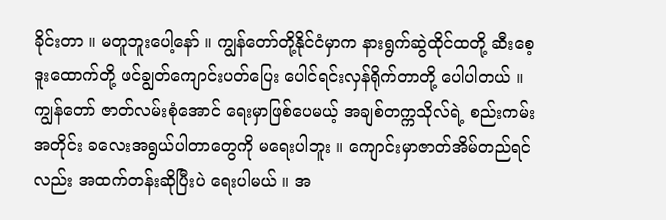ခိုင်းတာ ။ မတူဘူးပေါ့နော် ။ ကျွန်တော်တို့နိုင်ငံမှာက နားရွက်ဆွဲထိုင်ထတို့ ဆီးစေ့ဒူးထောက်တို့ ဖင်ချွတ်ကျောင်းပတ်ပြေး ပေါင်ရင်းလှန်ရိုက်တာတို့ ပေါပါတယ် ။ ကျွန်တော် ဇာတ်လမ်းစုံအောင် ရေးမှာဖြစ်ပေမယ့် အချစ်တက္ကသိုလ်ရဲ့ စည်းကမ်းအတိုင်း ခလေးအရွယ်ပါတာတွေကို မရေးပါဘူး ။ ကျောင်းမှာဇာတ်အိမ်တည်ရင်လည်း အထက်တန်းဆိုပြီးပဲ ရေးပါမယ် ။ အ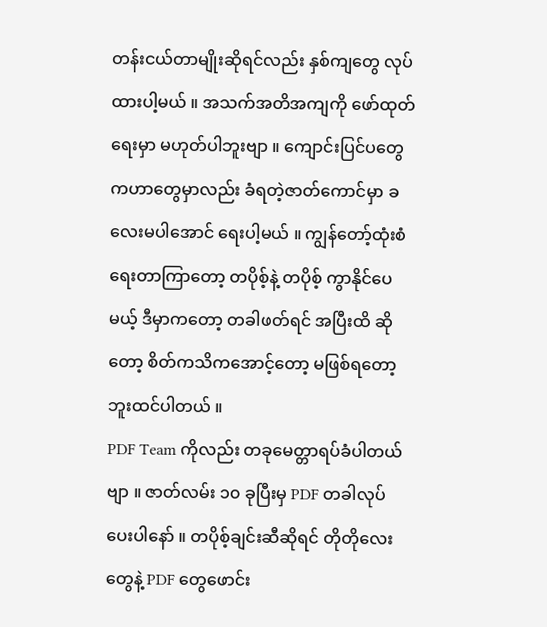တန်းငယ်တာမျိုးဆိုရင်လည်း နှစ်ကျတွေ လုပ်ထားပါ့မယ် ။ အသက်အတိအကျကို ဖော်ထုတ်ရေးမှာ မဟုတ်ပါဘူးဗျာ ။ ကျောင်းပြင်ပတွေကဟာတွေမှာလည်း ခံရတဲ့ဇာတ်ကောင်မှာ ခလေးမပါအောင် ရေးပါ့မယ် ။ ကျွန်တော့်ထုံးစံ ရေးတာကြာတော့ တပိုစ့်နဲ့ တပိုစ့် ကွာနိုင်ပေမယ့် ဒီမှာကတော့ တခါဖတ်ရင် အပြီးထိ ဆိုတော့ စိတ်ကသိကအောင့်တော့ မဖြစ်ရတော့ဘူးထင်ပါတယ် ။
PDF Team ကိုလည်း တခုမေတ္တာရပ်ခံပါတယ်ဗျာ ။ ဇာတ်လမ်း ၁၀ ခုပြီးမှ PDF တခါလုပ်ပေးပါနော် ။ တပိုစ့်ချင်းဆီဆိုရင် တိုတိုလေးတွေနဲ့ PDF တွေဖောင်း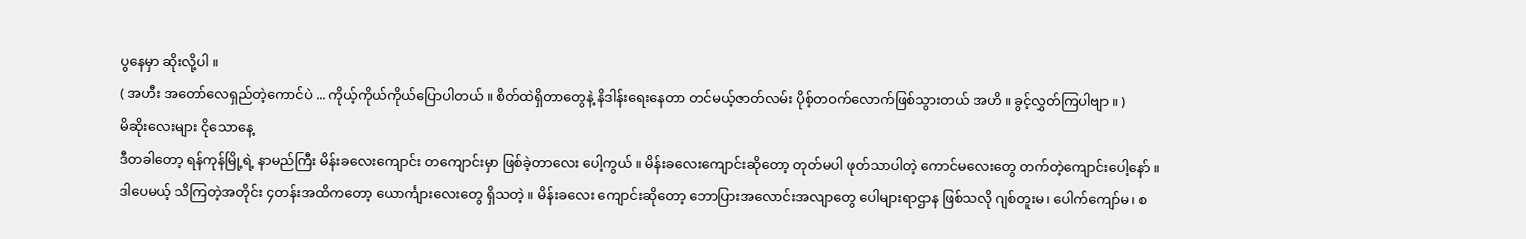ပွနေမှာ ဆိုးလို့ပါ ။
( အဟီး အတော်လေရှည်တဲ့ကောင်ပဲ ... ကိုယ့်ကိုယ်ကိုယ်ပြောပါတယ် ။ စိတ်ထဲရှိတာတွေနဲ့ နိဒါန်းရေးနေတာ တင်မယ့်ဇာတ်လမ်း ပိုစ့်တဝက်လောက်ဖြစ်သွားတယ် အဟိ ။ ခွင့်လွှတ်ကြပါဗျာ ။ )
မိဆိုးလေးများ ငိုသောနေ့
ဒီတခါတော့ ရန်ကုန်မြို့ရဲ့ နာမည်ကြီး မိန်းခလေးကျောင်း တကျောင်းမှာ ဖြစ်ခဲ့တာလေး ပေါ့ကွယ် ။ မိန်းခလေးကျောင်းဆိုတော့ တုတ်မပါ ဖုတ်သာပါတဲ့ ကောင်မလေးတွေ တက်တဲ့ကျောင်းပေါ့နော် ။ ဒါပေမယ့် သိကြတဲ့အတိုင်း ၄တန်းအထိကတော့ ယောင်္ကျားလေးတွေ ရှိသတဲ့ ။ မိန်းခလေး ကျောင်းဆိုတော့ ဘောပြားအလောင်းအလျာတွေ ပေါများရာဌာန ဖြစ်သလို ဂျစ်တူးမ၊ ပေါက်ကျော်မ၊ စ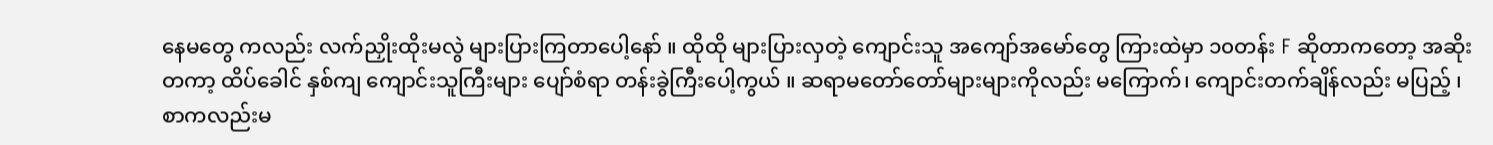နေမတွေ ကလည်း လက်ညှိုးထိုးမလွဲ များပြားကြတာပေါ့နော် ။ ထိုထို များပြားလှတဲ့ ကျောင်းသူ အကျော်အမော်တွေ ကြားထဲမှာ ၁၀တန်း F ဆိုတာကတော့ အဆိုးတကာ့ ထိပ်ခေါင် နှစ်ကျ ကျောင်းသူကြီးများ ပျော်စံရာ တန်းခွဲကြီးပေါ့ကွယ် ။ ဆရာမတော်တော်များများကိုလည်း မကြောက်၊ ကျောင်းတက်ချိန်လည်း မပြည့် ၊ စာကလည်းမ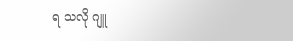ရ သလို ဂျူ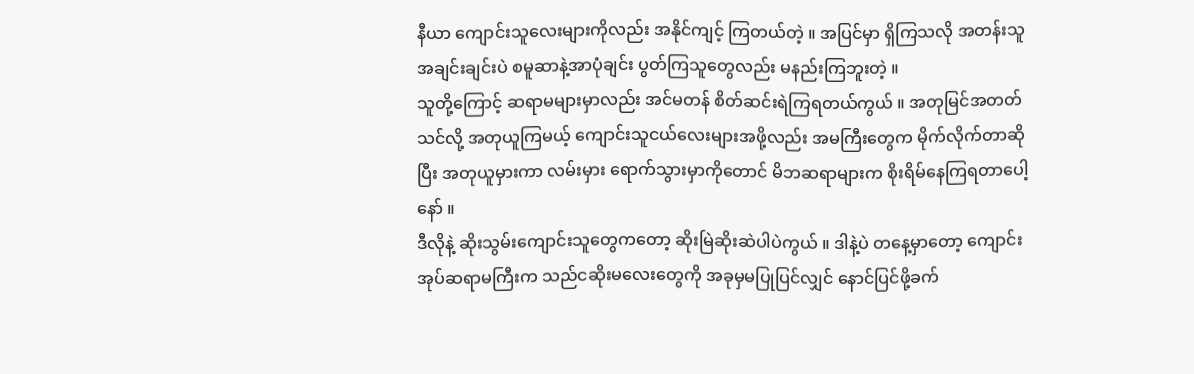နီယာ ကျောင်းသူလေးများကိုလည်း အနိုင်ကျင့် ကြတယ်တဲ့ ။ အပြင်မှာ ရှိကြသလို အတန်းသူအချင်းချင်းပဲ စမူဆာနဲ့အာပုံချင်း ပွတ်ကြသူတွေလည်း မနည်းကြဘူးတဲ့ ။
သူတို့ကြောင့် ဆရာမများမှာလည်း အင်မတန် စိတ်ဆင်းရဲကြရတယ်ကွယ် ။ အတုမြင်အတတ်သင်လို့ အတုယူကြမယ့် ကျောင်းသူငယ်လေးများအဖို့လည်း အမကြီးတွေက မိုက်လိုက်တာဆိုပြီး အတုယူမှားကာ လမ်းမှား ရောက်သွားမှာကိုတောင် မိဘဆရာများက စိုးရိမ်နေကြရတာပေါ့နော် ။
ဒီလိုနဲ့ ဆိုးသွမ်းကျောင်းသူတွေကတော့ ဆိုးမြဲဆိုးဆဲပါပဲကွယ် ။ ဒါနဲ့ပဲ တနေ့မှာတော့ ကျောင်းအုပ်ဆရာမကြီးက သည်ငဆိုးမလေးတွေကို အခုမှမပြုပြင်လျှင် နောင်ပြင်ဖို့ခက်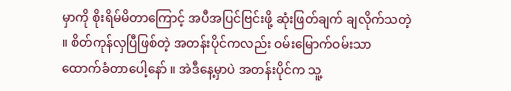မှာကို စိုးရိမ်မိတာကြောင့် အပီအပြင်ဗြင်းဖို့ ဆုံးဖြတ်ချက် ချလိုက်သတဲ့ ။ စိတ်ကုန်လှပြီဖြစ်တဲ့ အတန်းပိုင်ကလည်း ဝမ်းမြောက်ဝမ်းသာ ထောက်ခံတာပေါ့နော် ။ အဲဒီနေ့မှာပဲ အတန်းပိုင်က သူ့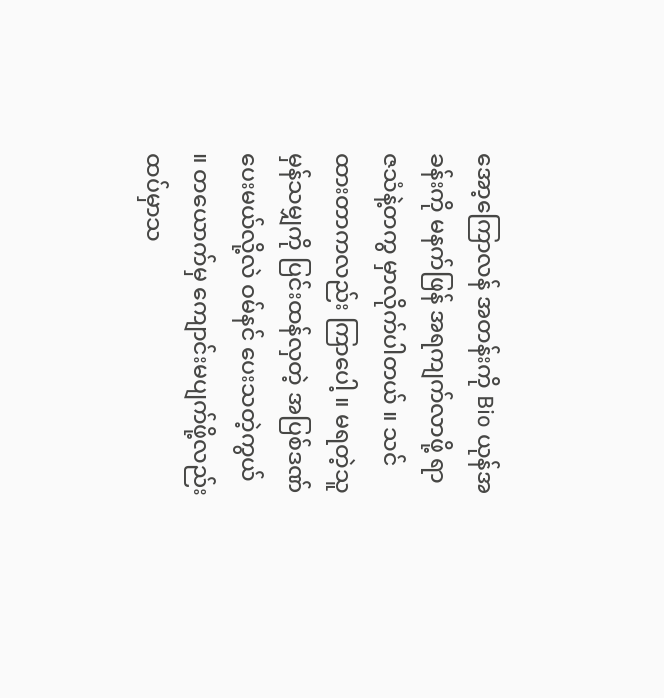အော့ကြောလန် အတန်းကို Bio ယုန်အခန်းကို မနက်ဖြန် အရကျက်လာဖို့ ရာဇသံနဲ့တကွ မှာလိုက်ပါတယ် ။ သင်ထားတာကလည်း ကြာပေါ့ ။ မရတဲ့သူ မှန်သမျှကို ပြင်းထန်လှတဲ့ အပြစ်ဒဏ်ပေးမယ်လို့လဲ ဝမ်နင် ပေးသတဲ့ကွယ် ။ တယောက်မှ ကျောင်းမပျက်ဖို့လည်း ထပ်မှာသ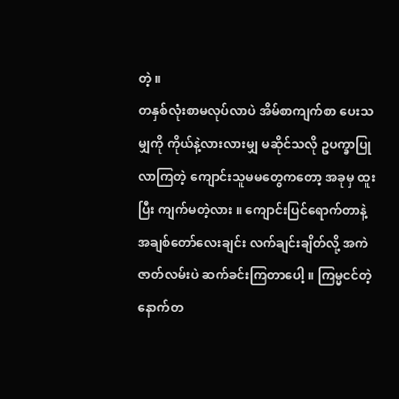တဲ့ ။
တနှစ်လုံးစာမလုပ်လာပဲ အိမ်စာကျက်စာ ပေးသမျှကို ကိုယ်နဲ့လားလားမျှ မဆိုင်သလို ဥပက္ခာပြုလာကြတဲ့ ကျောင်းသူမမတွေကတော့ အခုမှ ထူးပြီး ကျက်မတဲ့လား ။ ကျောင်းပြင်ရောက်တာနဲ့ အချစ်တော်လေးချင်း လက်ချင်းချိတ်လို့ အကဲဇာတ်လမ်းပဲ ဆက်ခင်းကြတာပေါ့ ။ ကြမ္မငင်တဲ့ နောက်တ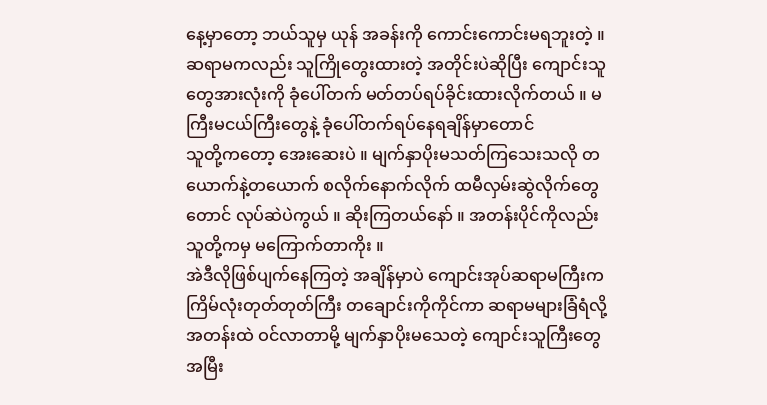နေ့မှာတော့ ဘယ်သူမှ ယုန် အခန်းကို ကောင်းကောင်းမရဘူးတဲ့ ။ ဆရာမကလည်း သူကြိုတွေးထားတဲ့ အတိုင်းပဲဆိုပြီး ကျောင်းသူတွေအားလုံးကို ခုံပေါ်တက် မတ်တပ်ရပ်ခိုင်းထားလိုက်တယ် ။ မကြီးမငယ်ကြီးတွေနဲ့ ခုံပေါ်တက်ရပ်နေရချိန်မှာတောင်
သူတို့ကတော့ အေးဆေးပဲ ။ မျက်နှာပိုးမသတ်ကြသေးသလို တယောက်နဲ့တယောက် စလိုက်နောက်လိုက် ထမီလှမ်းဆွဲလိုက်တွေတောင် လုပ်ဆဲပဲကွယ် ။ ဆိုးကြတယ်နော် ။ အတန်းပိုင်ကိုလည်း သူတို့ကမှ မကြောက်တာကိုး ။
အဲဒီလိုဖြစ်ပျက်နေကြတဲ့ အချိန်မှာပဲ ကျောင်းအုပ်ဆရာမကြီးက ကြိမ်လုံးတုတ်တုတ်ကြီး တချောင်းကိုကိုင်ကာ ဆရာမများခြံရံလို့ အတန်းထဲ ဝင်လာတာမို့ မျက်နှာပိုးမသေတဲ့ ကျောင်းသူကြီးတွေ အမြီး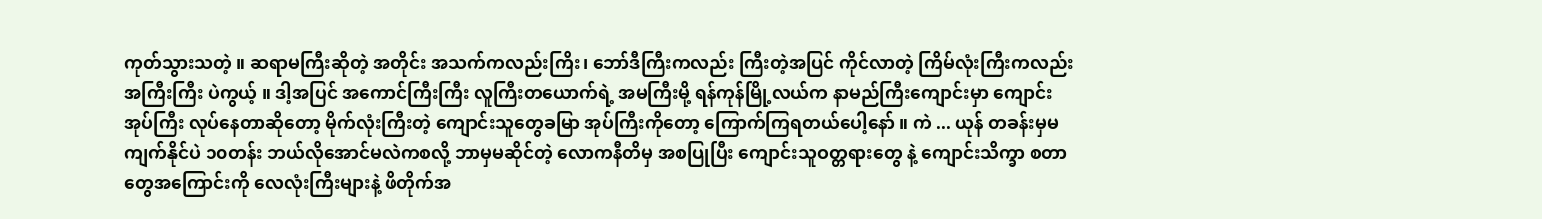ကုတ်သွားသတဲ့ ။ ဆရာမကြီးဆိုတဲ့ အတိုင်း အသက်ကလည်းကြိး၊ ဘော်ဒီကြီးကလည်း ကြီးတဲ့အပြင် ကိုင်လာတဲ့ ကြိမ်လုံးကြီးကလည်း အကြီးကြီး ပဲကွယ့် ။ ဒါ့အပြင် အကောင်ကြီးကြီး လူကြီးတယောက်ရဲ့ အမကြီးမို့ ရန်ကုန်မြို့လယ်က နာမည်ကြီးကျောင်းမှာ ကျောင်းအုပ်ကြီး လုပ်နေတာဆိုတော့ မိုက်လုံးကြီးတဲ့ ကျောင်းသူတွေခမြာ အုပ်ကြီးကိုတော့ ကြောက်ကြရတယ်ပေါ့နော် ။ ကဲ ... ယုန် တခန်းမှမကျက်နိုင်ပဲ ၁၀တန်း ဘယ်လိုအောင်မလဲကစလို့ ဘာမှမဆိုင်တဲ့ လောကနီတိမှ အစပြုပြီး ကျောင်းသူဝတ္တရားတွေ နဲ့ ကျောင်းသိက္ခာ စတာတွေအကြောင်းကို လေလုံးကြီးများနဲ့ ဖိတိုက်အ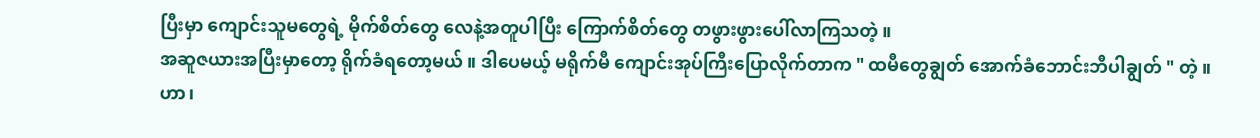ပြီးမှာ ကျောင်းသူမတွေရဲ့ မိုက်စိတ်တွေ လေနဲ့အတူပါပြီး ကြောက်စိတ်တွေ တဖွားဖွားပေါ်လာကြသတဲ့ ။
အဆူဇယားအပြီးမှာတော့ ရိုက်ခံရတော့မယ် ။ ဒါပေမယ့် မရိုက်မီ ကျောင်းအုပ်ကြီးပြောလိုက်တာက " ထမီတွေချွတ် အောက်ခံဘောင်းဘီပါချွတ် " တဲ့ ။
ဟာ၊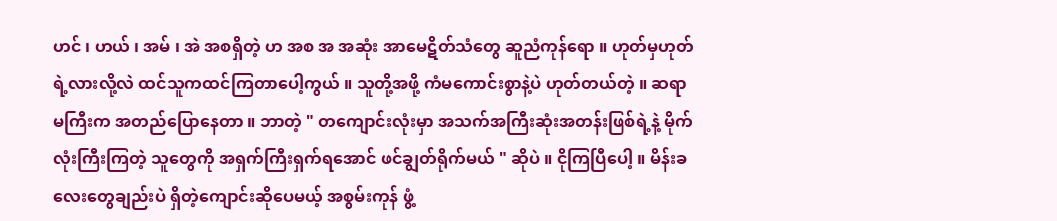ဟင် ၊ ဟယ် ၊ အမ် ၊ အဲ အစရှိတဲ့ ဟ အစ အ အဆုံး အာမေဋိတ်သံတွေ ဆူညံကုန်ရော ။ ဟုတ်မှဟုတ်ရဲ့လားလို့လဲ ထင်သူကထင်ကြတာပေါ့ကွယ် ။ သူတို့အဖို့ ကံမကောင်းစွာနဲ့ပဲ ဟုတ်တယ်တဲ့ ။ ဆရာမကြီးက အတည်ပြောနေတာ ။ ဘာတဲ့ " တကျောင်းလုံးမှာ အသက်အကြီးဆုံးအတန်းဖြစ်ရဲ့နဲ့ မိုက်လုံးကြီးကြတဲ့ သူတွေကို အရှက်ကြီးရှက်ရအောင် ဖင်ချွတ်ရိုက်မယ် " ဆိုပဲ ။ ငိုကြပြီပေါ့ ။ မိန်းခလေးတွေချည်းပဲ ရှိတဲ့ကျောင်းဆိုပေမယ့် အစွမ်းကုန် ဖွံ့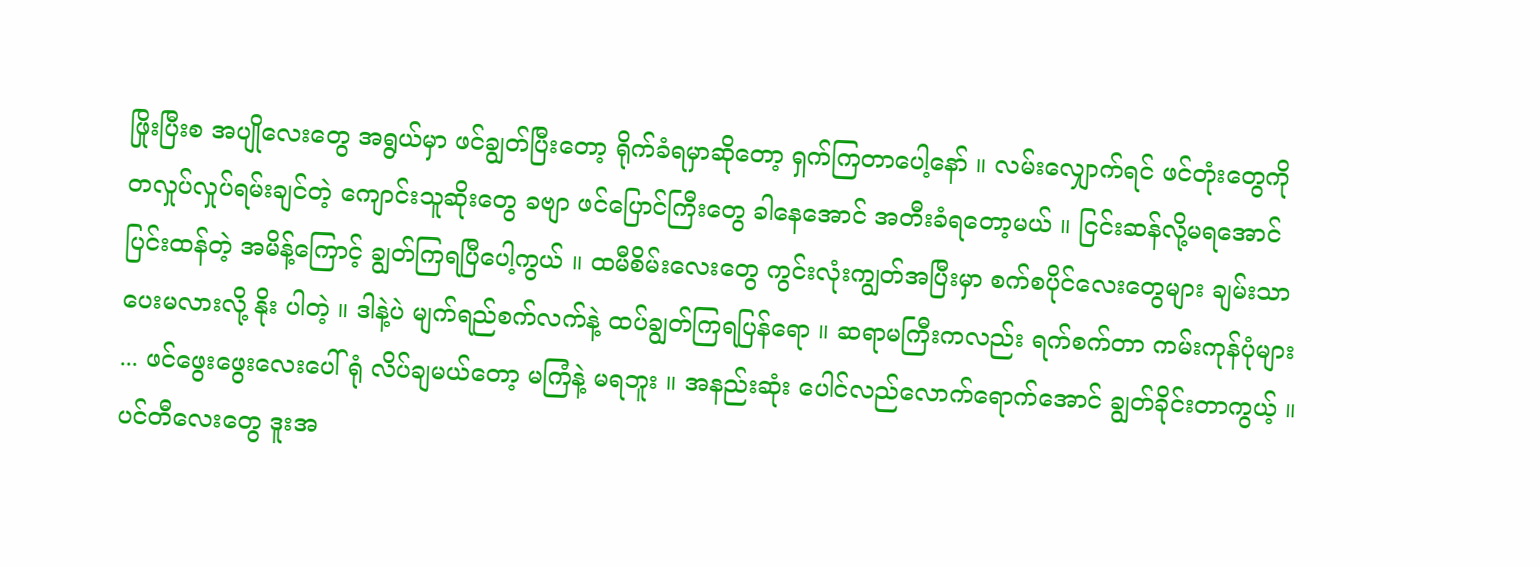ဖြိုးပြီးစ အပျိုလေးတွေ အရွယ်မှာ ဖင်ချွတ်ပြီးတော့ ရိုက်ခံရမှာဆိုတော့ ရှက်ကြတာပေါ့နော် ။ လမ်းလျှောက်ရင် ဖင်တုံးတွေကို တလှုပ်လှုပ်ရမ်းချင်တဲ့ ကျောင်းသူဆိုးတွေ ခဗျာ ဖင်ပြောင်ကြီးတွေ ခါနေအောင် အတီးခံရတော့မယ် ။ ငြင်းဆန်လို့မရအောင် ပြင်းထန်တဲ့ အမိန့်ကြောင့် ချွတ်ကြရပြီပေါ့ကွယ် ။ ထမီစိမ်းလေးတွေ ကွင်းလုံးကျွတ်အပြီးမှာ စက်စပိုင်လေးတွေများ ချမ်းသာပေးမလားလို့ နိုး ပါတဲ့ ။ ဒါနဲ့ပဲ မျက်ရည်စက်လက်နဲ့ ထပ်ချွတ်ကြရပြန်ရော ။ ဆရာမကြီးကလည်း ရက်စက်တာ ကမ်းကုန်ပုံများ ... ဖင်ဖွေးဖွေးလေးပေါ်ရုံ လိပ်ချမယ်တော့ မကြံနဲ့ မရဘူး ။ အနည်းဆုံး ပေါင်လည်လောက်ရောက်အောင် ချွတ်ခိုင်းတာကွယ့် ။
ပင်တီလေးတွေ ဒူးအ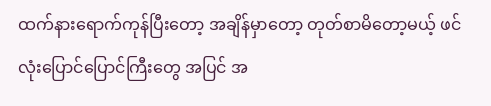ထက်နားရောက်ကုန်ပြီးတော့ အချိန်မှာတော့ တုတ်စာမိတော့မယ့် ဖင်လုံးပြောင်ပြောင်ကြီးတွေ အပြင် အ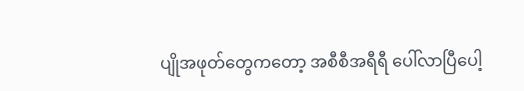ပျိုအဖုတ်တွေကတော့ အစီစီအရီရီ ပေါ်လာပြီပေါ့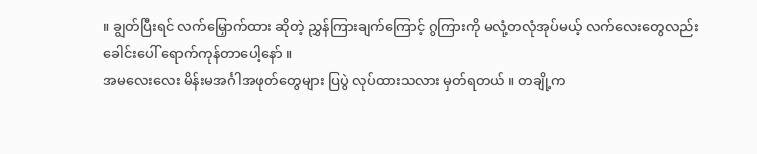။ ချွတ်ပြီးရင် လက်မြှောက်ထား ဆိုတဲ့ ညွှန်ကြားချက်ကြောင့် ဂွကြားကို မလုံ့တလုံအုပ်မယ့် လက်လေးတွေလည်း ခေါင်းပေါ် ရောက်ကုန်တာပေါ့နော် ။
အမလေးလေး မိန်းမအင်္ဂါအဖုတ်တွေများ ပြပွဲ လုပ်ထားသလား မှတ်ရတယ် ။ တချို့က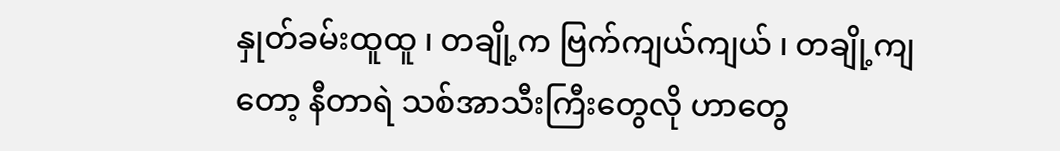နှုတ်ခမ်းထူထူ ၊ တချို့က ဗြက်ကျယ်ကျယ် ၊ တချို့ကျတော့ နီတာရဲ သစ်အာသီးကြီးတွေလို ဟာတွေ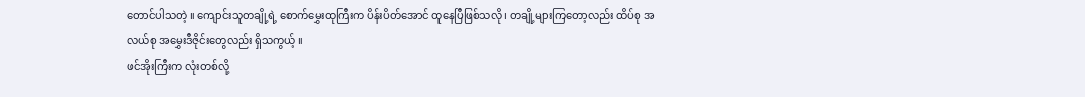တောင်ပါသတဲ့ ။ ကျောင်းသူတချို့ရဲ့ စောက်မွှေးထုကြီးက ပိန်းပိတ်အောင် ထူနေပြီဖြစ်သလို ၊ တချို့များကြတော့လည်း ထိပ်စု အလယ်စု အမွှေးဒီဇိုင်းတွေလည်း ရှိသကွယ့် ။
ဖင်အိုးကြီးက လုံးတစ်လို့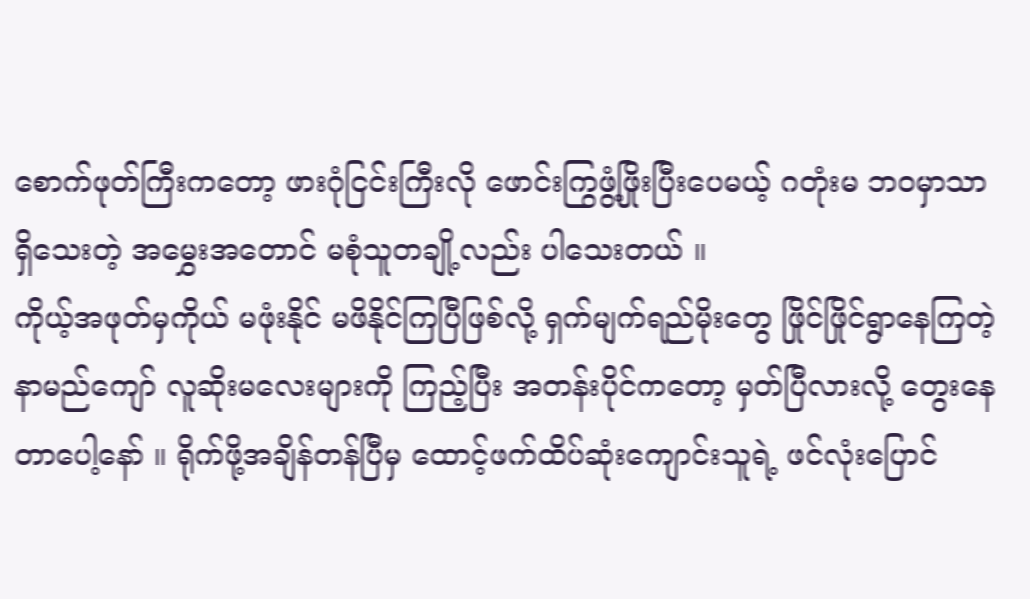စောက်ဖုတ်ကြီးကတော့ ဖားဂုံငြင်းကြီးလို ဖောင်းကြွဖွံ့ဖြိုးပြီးပေမယ့် ဂတုံးမ ဘဝမှာသာ ရှိသေးတဲ့ အမွှေးအတောင် မစုံသူတချို့လည်း ပါသေးတယ် ။
ကိုယ့်အဖုတ်မှကိုယ် မဖုံးနိုင် မဖိနိုင်ကြပြီဖြစ်လို့ ရှက်မျက်ရည်မိုးတွေ ဖြိုင်ဖြိုင်ရွာနေကြတဲ့ နာမည်ကျော် လူဆိုးမလေးများကို ကြည့်ပြီး အတန်းပိုင်ကတော့ မှတ်ပြီလားလို့ တွေးနေတာပေါ့နော် ။ ရိုက်ဖို့အချိန်တန်ပြီမှ ထောင့်ဖက်ထိပ်ဆုံးကျောင်းသူရဲ့ ဖင်လုံးပြောင်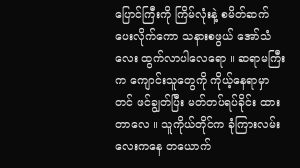ပြောင်ကြီးကို ကြိမ်လုံးနဲ့ စမိတ်ဆက်ပေးလိုက်ကော သနားစဖွယ် အော်သံလေး ထွက်လာပါလေရော ။ ဆရာမကြီးက ကျောင်းသူတွေကို ကိုယ့်နေရာမှာတင် ဖင်ချွတ်ပြီး မတ်တပ်ရပ်ခိုင်း ထားတာလေ ။ သူကိုယ်တိုင်က ခုံကြားလမ်းလေးကနေ တယောက်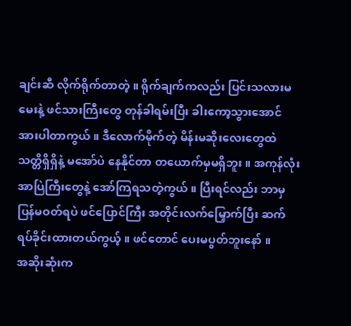ချင်းဆီ လိုက်ရိုက်တာတဲ့ ။ ရိုက်ချက်ကလည်း ပြင်းသလားမမေးနဲ့ ဖင်သားကြီးတွေ တုန်ခါရမ်းပြီး ခါးကော့သွားအောင် အားပါတာကွယ် ။ ဒီလောက်မိုက်တဲ့ မိန်းမဆိုးလေးတွေထဲ သတ္တိရှိရှိနဲ့ မအော်ပဲ နေနိုင်တာ တယောက်မှမရှိဘူး ။ အကုန်လုံး အာပြဲကြီးတွေနဲ့ အော်ကြရသတဲ့ကွယ် ။ ပြီးရင်လည်း ဘာမှပြန်မဝတ်ရပဲ ဖင်ပြောင်ကြီး အတိုင်းလက်မြှောက်ပြီး ဆက်ရပ်ခိုင်းထားတယ်ကွယ့် ။ ဖင်တောင် ပေးမပွတ်ဘူးနော် ။
အဆိုးဆုံးက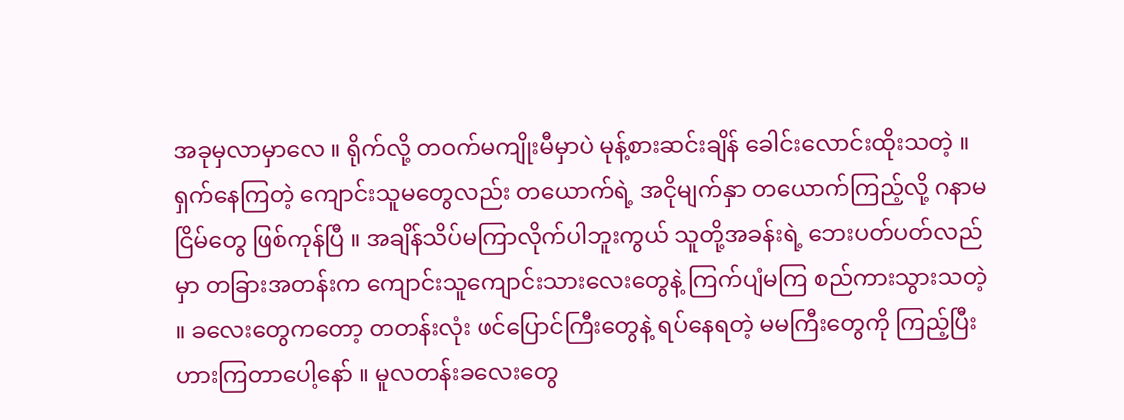အခုမှလာမှာလေ ။ ရိုက်လို့ တဝက်မကျိုးမီမှာပဲ မုန့်စားဆင်းချိန် ခေါင်းလောင်းထိုးသတဲ့ ။ ရှက်နေကြတဲ့ ကျောင်းသူမတွေလည်း တယောက်ရဲ့ အငိုမျက်နှာ တယောက်ကြည့်လို့ ဂနာမငြိမ်တွေ ဖြစ်ကုန်ပြီ ။ အချိန်သိပ်မကြာလိုက်ပါဘူးကွယ် သူတို့အခန်းရဲ့ ဘေးပတ်ပတ်လည်မှာ တခြားအတန်းက ကျောင်းသူကျောင်းသားလေးတွေနဲ့ ကြက်ပျံမကြ စည်ကားသွားသတဲ့ ။ ခလေးတွေကတော့ တတန်းလုံး ဖင်ပြောင်ကြီးတွေနဲ့ ရပ်နေရတဲ့ မမကြီးတွေကို ကြည့်ပြီး ဟားကြတာပေါ့နော် ။ မူလတန်းခလေးတွေ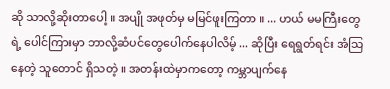ဆို သာလို့ဆိုးတာပေါ့ ။ အပျို အဖုတ်မှ မမြင်ဖူးကြတာ ။ ... ဟယ် မမကြီးတွေရဲ့ ပေါင်ကြားမှာ ဘာလို့ဆံပင်တွေပေါက်နေပါလိမ့် ... ဆိုပြီး ရေရွတ်ရင်း အံသြနေတဲ့ သူတောင် ရှိသတဲ့ ။ အတန်းထဲမှာကတော့ ကမ္ဘာပျက်နေ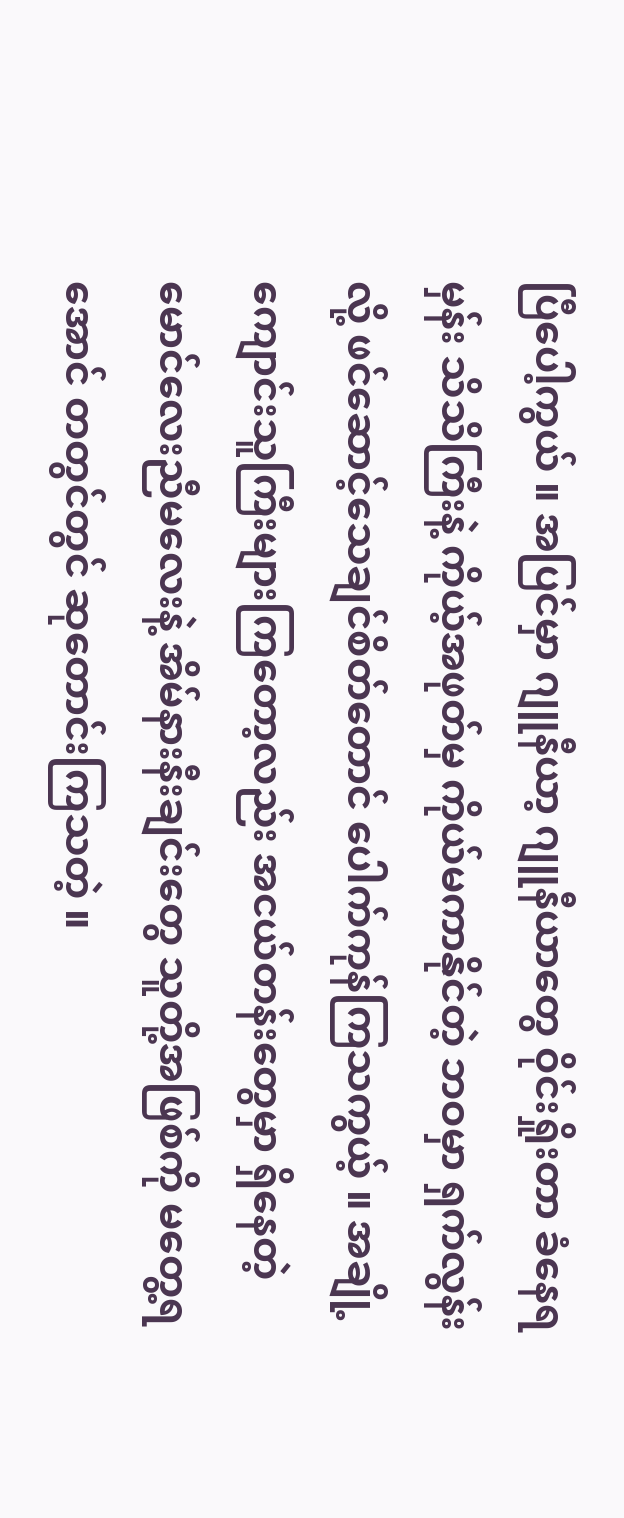ပြီပေါ့ကွယ် ။ အပြင်မှာ ဂျူနီယာ့ ဂျူနီယာတွေ ဝိုင်းရှိုးတာ ခံနေရမှန်း သိသိကြီးနဲ့ ကိုယ့်အဖုတ်မှ ကိုယ်မကာနိုင်တဲ့ ဘဝမှာ ရှက်လွန်းလို့ ဖင်ဆောင့်သေချင်စိတ်တောင် ပေါက်ကုန်ကြသကွယ့် ။ အချို့ကျောင်းသူကြီးများကြတော့လည်း အငယ်တန်းတွေမှာ ရှိနေတဲ့ မောင်လေးညီမလေးနဲ့ အိမ်နားနီးချင်းတွေ သူတို့အဖြစ်ကို မတွေ့ရအောင် တတွင်တွင် ဆုတောင်းကြသတဲ့ ။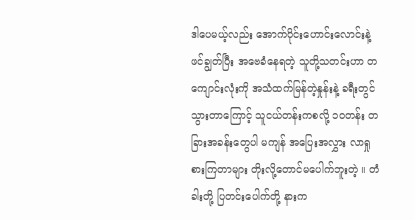ဒါပေမယ့်လည်း အောက်ပိုင်းဟောင်းလောင်းနဲ့ ဖင်ချွတ်ပြီး အဗေခံနေရတဲ့ သူတို့သတင်းဟာ တကျောင်းလုံးကို အသံထက်မြန်တဲ့နှုန်းနဲ့ ခရီးတွင်သွားတာကြောင့် သူငယ်တန်းကစလို့ ၁၀တန်း တခြားအခန်းတွေပါ မကျန် အပြေးအလွှား လာရှုစားကြတာများ တိုးလို့တောင်မပေါက်ဘူးတဲ့ ။ တံခါးတို့ ပြတင်းပေါက်တို့ နားက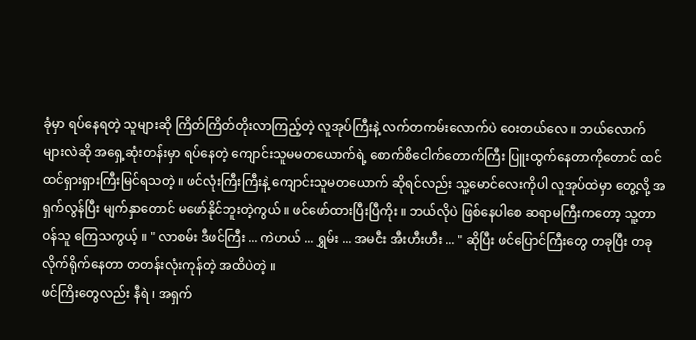ခုံမှာ ရပ်နေရတဲ့ သူများဆို ကြိတ်ကြိတ်တိုးလာကြည့်တဲ့ လူအုပ်ကြီးနဲ့ လက်တကမ်းလောက်ပဲ ဝေးတယ်လေ ။ ဘယ်လောက်များလဲဆို အရှေ့ဆုံးတန်းမှာ ရပ်နေတဲ့ ကျောင်းသူမမတယောက်ရဲ့ စောက်စိငေါက်တောက်ကြီး ပြူးထွက်နေတာကိုတောင် ထင်ထင်ရှားရှားကြီးမြင်ရသတဲ့ ။ ဖင်လုံးကြီးကြီးနဲ့ ကျောင်းသူမတယောက် ဆိုရင်လည်း သူ့မောင်လေးကိုပါ လူအုပ်ထဲမှာ တွေ့လို့ အရှက်လွန်ပြီး မျက်နှာတောင် မဖော်နိုင်ဘူးတဲ့ကွယ် ။ ဖင်ဖော်ထားပြီးပြီကိုး ။ ဘယ်လိုပဲ ဖြစ်နေပါစေ ဆရာမကြီးကတော့ သူ့တာဝန်သူ ကြေသကွယ့် ။ " လာစမ်း ဒီဖင်ကြီး ... ကဲဟယ် ... ရွှမ်း ... အမငီး အီးဟီးဟီး ... " ဆိုပြီး ဖင်ပြောင်ကြီးတွေ တခုပြီး တခုလိုက်ရိုက်နေတာ တတန်းလုံးကုန်တဲ့ အထိပဲတဲ့ ။
ဖင်ကြိးတွေလည်း နီရဲ ၊ အရှက်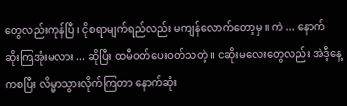တွေလည်းကုန်ပြီ ၊ ငိုစရာမျက်ရည်လည်း မကျန်လောက်တော့မှ ။ ကဲ ... နောက် ဆိုးကြအုံးမလား ... ဆိုပြီး ထမီဝတ်ပေးဝတ်သတဲ့ ။ ငဆိုးမလေးတွေလည်း အဲဒီ့နေ့ကစပြီး လိမ္မာသွားလိုက်ကြတာ နောက်ဆုံး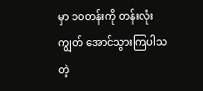မှာ ၁၀တန်းကို တန်းလုံးကျွတ် အောင်သွားကြပါသတဲ့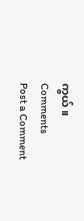ကွယ် ။
Comments
Post a Comment